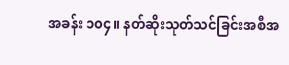အခန်း ၁၀၄။ နတ်ဆိုးသုတ်သင်ခြင်းအစီအ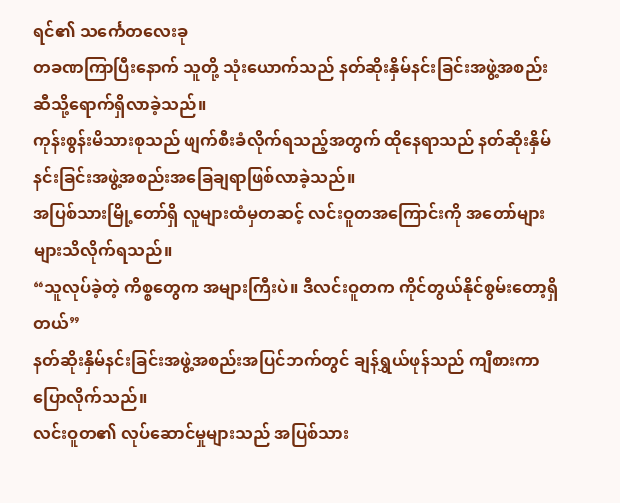ရင်၏ သင်္ကေတလေးခု
တခဏကြာပြီးနောက် သူတို့ သုံးယောက်သည် နတ်ဆိုးနှိမ်နင်းခြင်းအဖွဲ့အစည်းဆီသို့ရောက်ရှိလာခဲ့သည်။
ကုန်းစွန်းမိသားစုသည် ဖျက်စီးခံလိုက်ရသည့်အတွက် ထိုနေရာသည် နတ်ဆိုးနှိမ်နင်းခြင်းအဖွဲ့အစည်းအခြေချရာဖြစ်လာခဲ့သည်။
အပြစ်သားမြို့တော်ရှိ လူများထံမှတဆင့် လင်းဝူတအကြောင်းကို အတော်များများသိလိုက်ရသည်။
“သူလုပ်ခဲ့တဲ့ ကိစ္စတွေက အများကြီးပဲ။ ဒီလင်းဝူတက ကိုင်တွယ်နိုင်စွမ်းတော့ရှိတယ်”
နတ်ဆိုးနှိမ်နင်းခြင်းအဖွဲ့အစည်းအပြင်ဘက်တွင် ချန်ရွှယ်ဖုန်သည် ကျီစားကာပြောလိုက်သည်။
လင်းဝူတ၏ လုပ်ဆောင်မှုများသည် အပြစ်သား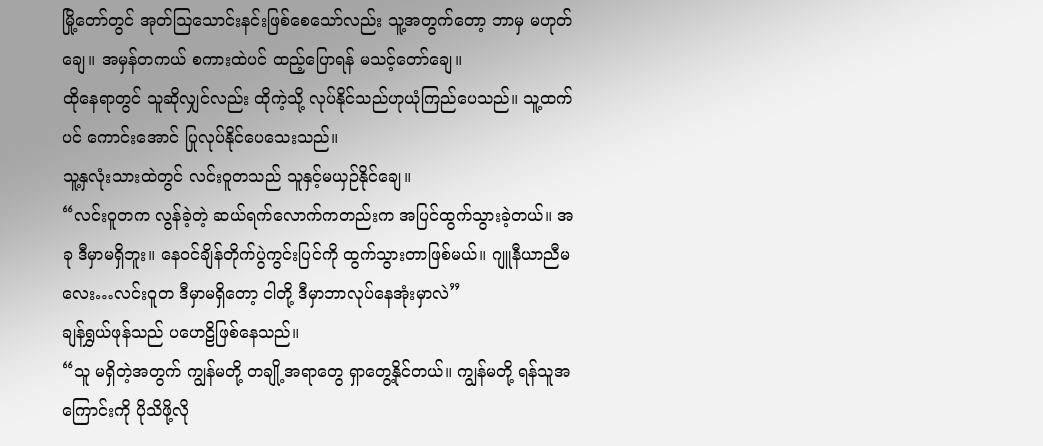မြို့တော်တွင် အုတ်ဩသောင်းနင်းဖြစ်စေသော်လည်း သူ့အတွက်တော့ ဘာမှ မဟုတ်ချေ။ အမှန်တကယ် စကားထဲပင် ထည့်ပြောရန် မသင့်တော်ချေ။
ထိုနေရာတွင် သူဆိုလျှင်လည်း ထိုကဲ့သို့ လုပ်နိုင်သည်ဟုယုံကြည်ပေသည်။ သူ့ထက်ပင် ကောင်းအောင် ပြုလုပ်နိုင်ပေသေးသည်။
သူ့နှလုံးသားထဲတွင် လင်းဝူတသည် သူနှင့်မယှဉ်နိုင်ချေ။
“လင်းဝူတက လွန်ခဲ့တဲ့ ဆယ်ရက်လောက်ကတည်းက အပြင်ထွက်သွားခဲ့တယ်။ အခု ဒီမှာမရှိဘူး။ နေဝင်ချိန်တိုက်ပွဲကွင်းပြင်ကို ထွက်သွားတာဖြစ်မယ်။ ဂျူနီယာညီမလေး…လင်းဝူတ ဒီမှာမရှိတော့ ငါတို့ ဒီမှာဘာလုပ်နေအုံးမှာလဲ”
ချန်ရွှယ်ဖုန်သည် ပဟေဠိဖြစ်နေသည်။
“သူ မရှိတဲ့အတွက် ကျွန်မတို့ တချို့အရာတွေ ရှာတွေ့နိုင်တယ်။ ကျွန်မတို့ ရန်သူအကြောင်းကို ပိုသိဖို့လို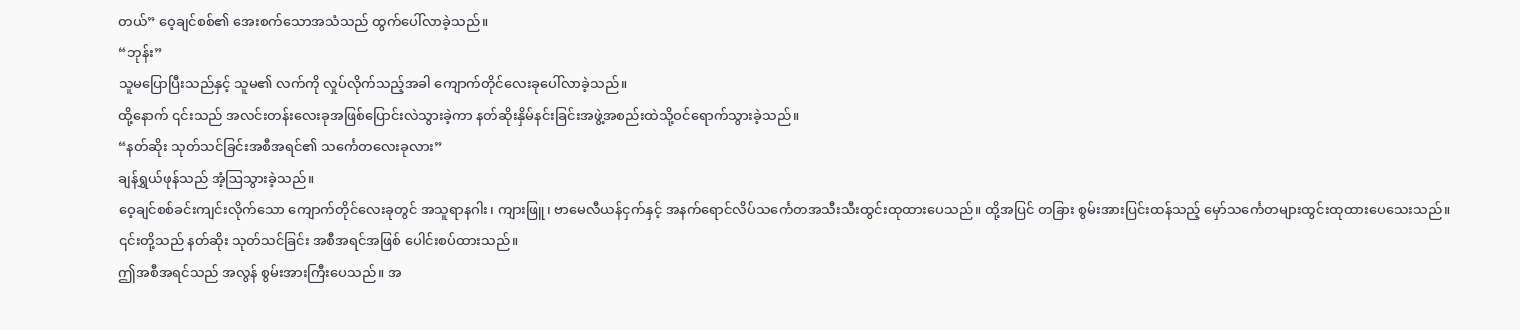တယ်” ဝေ့ချင်စစ်၏ အေးစက်သောအသံသည် ထွက်ပေါ်လာခဲ့သည်။
“ဘုန်း”
သူမပြောပြီးသည်နှင့် သူမ၏ လက်ကို လှုပ်လိုက်သည့်အခါ ကျောက်တိုင်လေးခုပေါ်လာခဲ့သည်။
ထို့နောက် ၎င်းသည် အလင်းတန်းလေးခုအဖြစ်ပြောင်းလဲသွားခဲ့ကာ နတ်ဆိုးနှိမ်နင်းခြင်းအဖွဲ့အစည်းထဲသို့ဝင်ရောက်သွားခဲ့သည်။
“နတ်ဆိုး သုတ်သင်ခြင်းအစီအရင်၏ သင်္ကေတလေးခုလား”
ချန်ရွှယ်ဖုန်သည် အံ့ဩသွားခဲ့သည်။
ဝေ့ချင်စစ်ခင်းကျင်းလိုက်သော ကျောက်တိုင်လေးခုတွင် အသူရာနဂါး၊ ကျားဖြူ၊ ဗာမေလီယန်ငှက်နှင့် အနက်ရောင်လိပ်သင်္ကေတအသီးသီးထွင်းထုထားပေသည်။ ထို့အပြင် တခြား စွမ်းအားပြင်းထန်သည့် မှော်သင်္ကေတများထွင်းထုထားပေသေးသည်။
၎င်းတို့သည် နတ်ဆိုး သုတ်သင်ခြင်း အစီအရင်အဖြစ် ပေါင်းစပ်ထားသည်။
ဤအစီအရင်သည် အလွန် စွမ်းအားကြီးပေသည်။ အ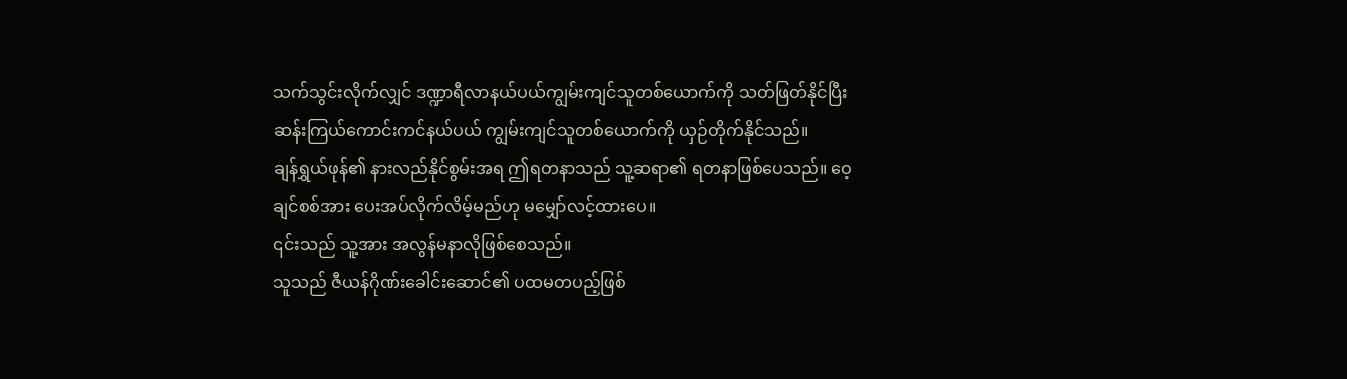သက်သွင်းလိုက်လျှင် ဒဏ္ဍာရီလာနယ်ပယ်ကျွမ်းကျင်သူတစ်ယောက်ကို သတ်ဖြတ်နိုင်ပြီး ဆန်းကြယ်ကောင်းကင်နယ်ပယ် ကျွမ်းကျင်သူတစ်ယောက်ကို ယှဉ်တိုက်နိုင်သည်။
ချန်ရွှယ်ဖုန်၏ နားလည်နိုင်စွမ်းအရ ဤရတနာသည် သူ့ဆရာ၏ ရတနာဖြစ်ပေသည်။ ဝေ့ချင်စစ်အား ပေးအပ်လိုက်လိမ့်မည်ဟု မမျှော်လင့်ထားပေ။
၎င်းသည် သူ့အား အလွန်မနာလိုဖြစ်စေသည်။
သူသည် ဇီယန်ဂိုဏ်းခေါင်းဆောင်၏ ပထမတပည့်ဖြစ်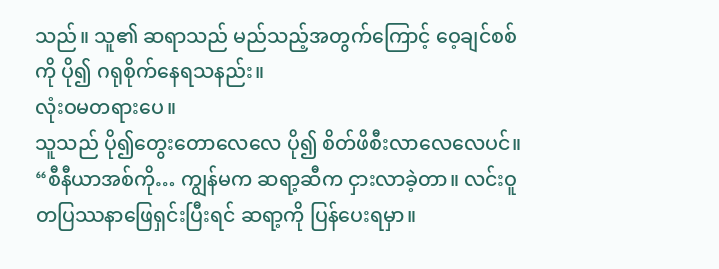သည်။ သူ၏ ဆရာသည် မည်သည့်အတွက်ကြောင့် ဝေ့ချင်စစ်ကို ပို၍ ဂရုစိုက်နေရသနည်း။
လုံးဝမတရားပေ။
သူသည် ပို၍တွေးတောလေလေ ပို၍ စိတ်ဖိစီးလာလေလေပင်။
“စီနီယာအစ်ကို… ကျွန်မက ဆရာ့ဆီက ငှားလာခဲ့တာ။ လင်းဝူတပြဿနာဖြေရှင်းပြီးရင် ဆရာ့ကို ပြန်ပေးရမှာ။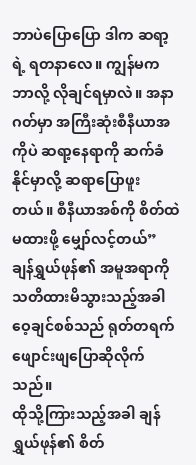ဘာပဲပြောပြော ဒါက ဆရာ့ရဲ့ ရတနာလေ။ ကျွန်မက ဘာလို့ လိုချင်ရမှာလဲ။ အနာဂတ်မှာ အကြီးဆုံးစီနီယာအကိုပဲ ဆရာ့နေရာကို ဆက်ခံနိုင်မှာလို့ ဆရာပြောဖူးတယ်။ စီနီယာအစ်ကို စိတ်ထဲမထားဖို့ မျှော်လင့်တယ်”
ချန်ရွှယ်ဖုန်၏ အမူအရာကို သတိထားမိသွားသည့်အခါ ဝေ့ချင်စစ်သည် ရုတ်တရက်ဖျောင်းဖျပြောဆိုလိုက်သည်။
ထိုသို့ကြားသည့်အခါ ချန်ရွှယ်ဖုန်၏ စိတ်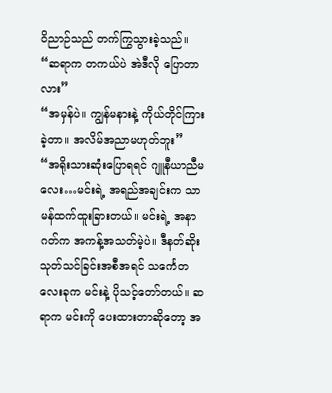ဝိညာဉ်သည် တက်ကြွသွားခဲ့သည်။
“ဆရာက တကယ်ပဲ အဲဒီလို ပြောတာလား”
“အမှန်ပဲ။ ကျွန်မနားနဲ့ ကိုယ်တိုင်ကြားခဲ့တာ။ အလိမ်အညာမဟုတ်ဘူး”
“အရိုးသားဆုံးပြောရရင် ဂျူနီယာညီမလေး…မင်းရဲ့ အရည်အချင်းက သာမန်ထက်ထူးခြားတယ်။ မင်းရဲ့ အနာဂတ်က အကန့်အသတ်မဲ့ပဲ။ ဒီနတ်ဆိုးသုတ်သင်ခြင်းအစီအရင် သင်္ကေတလေးခုက မင်းနဲ့ ပိုသင့်တော်တယ်။ ဆရာက မင်းကို ပေးထားတာဆိုတော့ အ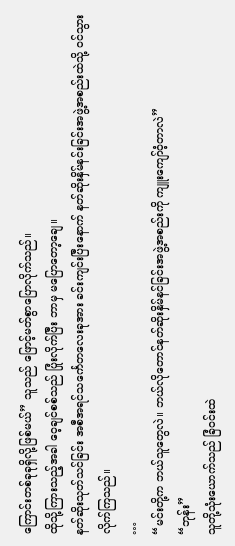ကြောင်းတစ်ခုခုရှိလို့ဖြစ်မယ်” သူသည် ဖြောင့်မတ်စွာပြောလိုက်သည်။
ထိုသို့ကြားသည့်အခါ ဝေ့ချင်စစ်သည် ပြုံးလိုက်ပြီး ဘာမှ မပြောတော့ချေ။
နတ်ဆိုးသုတ်သင်ခြင်း အစီအရင်သင်္ကေတလေးခုအား ခင်းကျင်းပြီးနောက် နတ်ဆိုးနှိမ်နင်းခြင်းအဖွဲ့အစည်းထဲသို့ ဝင်သွားလိုက်ကြသည်။
…
“မင်းတို့က ဘယ်သူတွေလဲ။ ဘယ်လိုတောင်နတ်ဆိုးနှိမ်နင်ခြင်းအဖွဲ့အစည်းကို ကျူးကျော်ဝံ့တာလဲ”
“ဘုန်း”
သူတို့သုံးယောက်သည် ခြံဝင်းထဲ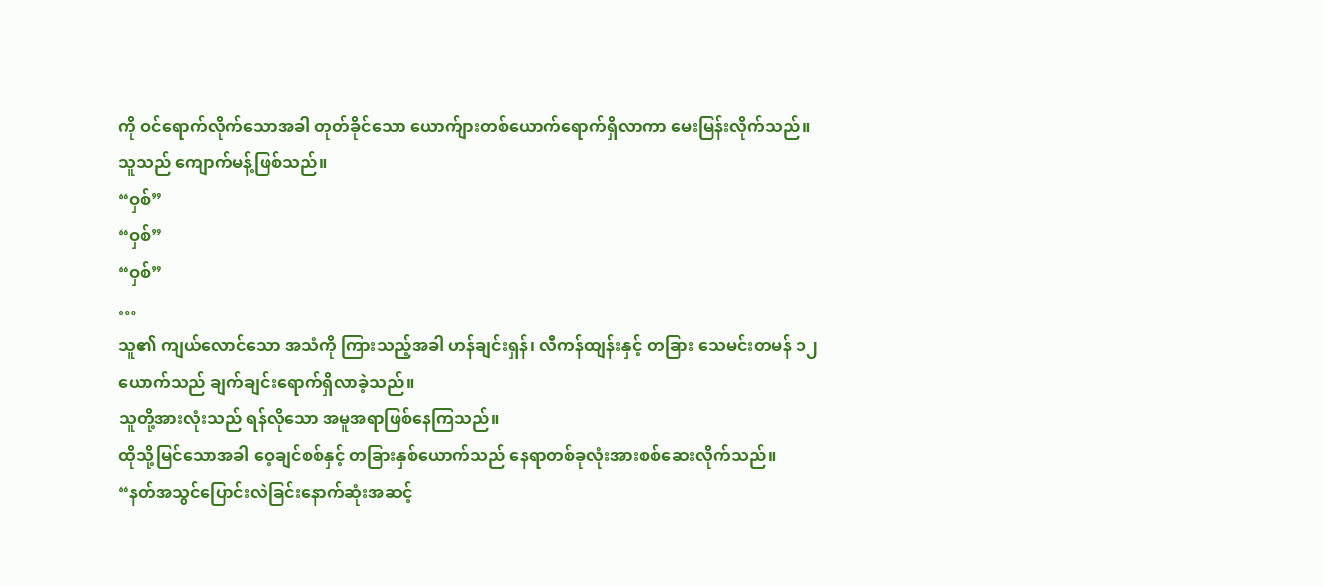ကို ဝင်ရောက်လိုက်သောအခါ တုတ်ခိုင်သော ယောက်ျားတစ်ယောက်ရောက်ရှိလာကာ မေးမြန်းလိုက်သည်။
သူသည် ကျောက်မန့်ဖြစ်သည်။
“ဝှစ်”
“ဝှစ်”
“ဝှစ်”
…
သူ၏ ကျယ်လောင်သော အသံကို ကြားသည့်အခါ ဟန်ချင်းရှန်၊ လီကန်ထျန်းနှင့် တခြား သေမင်းတမန် ၁၂ယောက်သည် ချက်ချင်းရောက်ရှိလာခဲ့သည်။
သူတို့အားလုံးသည် ရန်လိုသော အမူအရာဖြစ်နေကြသည်။
ထိုသို့မြင်သောအခါ ဝေ့ချင်စစ်နှင့် တခြားနှစ်ယောက်သည် နေရာတစ်ခုလုံးအားစစ်ဆေးလိုက်သည်။
“နတ်အသွင်ပြောင်းလဲခြင်းနောက်ဆုံးအဆင့်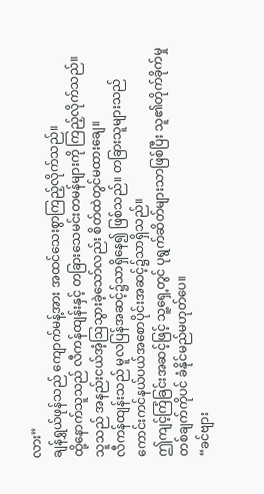လား”
ချန်ရွှယ်ဖုန်သည် ကျောက်မန့်အား အထင်သေးစွာကြည့်လိုက်သည်။
ထို့နောက်သူသည် လီကန်ထျန်းနှင့် တခြားသေမင်းတမန်များကို ကြည့်လိုက်သည်။ သူသည် အနည်းငယ်အံ့ဩသွားခဲ့သော်လည်း စိတ်ထဲတွင်မထားချေ။
လီကန်ထျန်းသည် မူလပြန်အဆင့်၌သာရှိနေ၍ ဖြစ်သည်။ တခြားသူများသည် ကောင်းကင်နယ်ပယ်အစောပိုင်းအဆင့်၌သာရှိသည်။
ဤကျင့်ကြံခြင်းအဆင့်ဖြင့် သူ့ရှေ့တွင် ပုရွက်ဆိတ်များသာဖြစ်ပြီး သူ၏တိုက်ခိုက်မှုတစ်ချက်ကိုပင် ခံနိုင်မည်မဟုတ်ပေ။
“ခင်ဗျား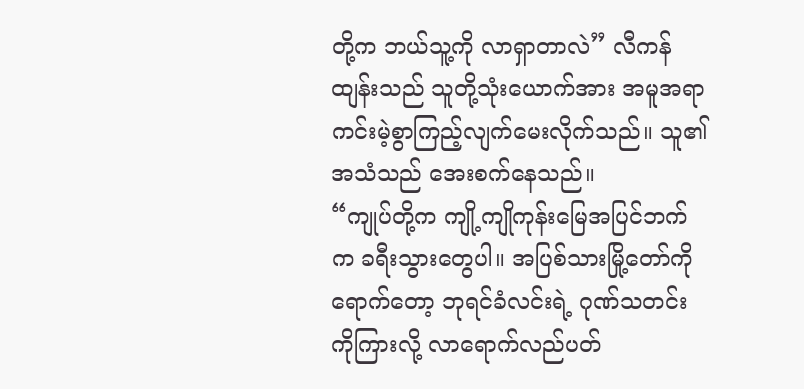တို့က ဘယ်သူ့ကို လာရှာတာလဲ” လီကန်ထျန်းသည် သူတို့သုံးယောက်အား အမူအရာကင်းမဲ့စွာကြည့်လျက်မေးလိုက်သည်။ သူ၏အသံသည် အေးစက်နေသည်။
“ကျုပ်တို့က ကျို့ကျိုကုန်းမြေအပြင်ဘက်က ခရီးသွားတွေပါ။ အပြစ်သားမြို့တော်ကို ရောက်တော့ ဘုရင်ခံလင်းရဲ့ ဂုဏ်သတင်းကိုကြားလို့ လာရောက်လည်ပတ်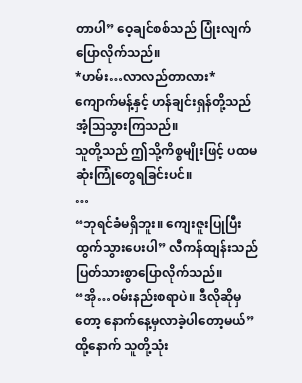တာပါ” ဝေ့ချင်စစ်သည် ပြုံးလျက်ပြောလိုက်သည်။
*ဟမ်း…လာလည်တာလား*
ကျောက်မန့်နှင့် ဟန်ချင်းရှန်တို့သည် အံ့ဩသွားကြသည်။
သူတို့သည် ဤသို့ကိစ္စမျိုးဖြင့် ပထမဆုံးကြုံတွေရခြင်းပင်။
…
“ဘုရင်ခံမရှိဘူး။ ကျေးဇူးပြုပြီးထွက်သွားပေးပါ” လီကန်ထျန်းသည် ပြတ်သားစွာပြောလိုက်သည်။
“အို…ဝမ်းနည်းစရာပဲ။ ဒီလိုဆိုမှတော့ နောက်နေ့မှလာခဲ့ပါတော့မယ်”
ထို့နောက် သူတို့သုံး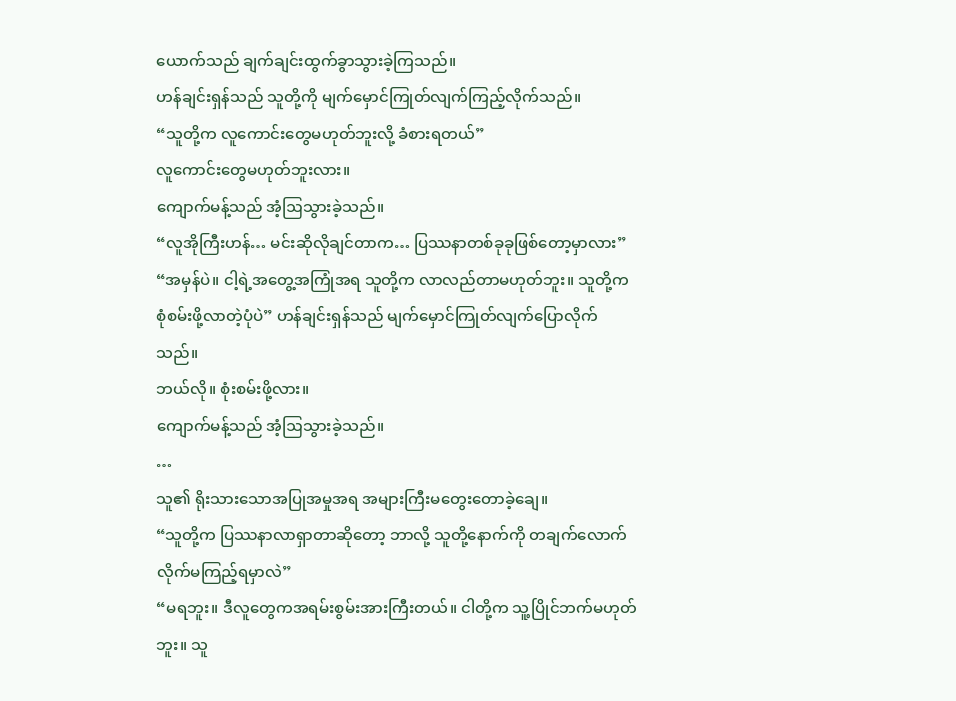ယောက်သည် ချက်ချင်းထွက်ခွာသွားခဲ့ကြသည်။
ဟန်ချင်းရှန်သည် သူတို့ကို မျက်မှောင်ကြုတ်လျက်ကြည့်လိုက်သည်။
“သူတို့က လူကောင်းတွေမဟုတ်ဘူးလို့ ခံစားရတယ်”
လူကောင်းတွေမဟုတ်ဘူးလား။
ကျောက်မန့်သည် အံ့ဩသွားခဲ့သည်။
“လူအိုကြီးဟန်… မင်းဆိုလိုချင်တာက… ပြဿနာတစ်ခုခုဖြစ်တော့မှာလား”
“အမှန်ပဲ။ ငါ့ရဲ့အတွေ့အကြုံအရ သူတို့က လာလည်တာမဟုတ်ဘူး။ သူတို့က စုံစမ်းဖို့လာတဲ့ပုံပဲ” ဟန်ချင်းရှန်သည် မျက်မှောင်ကြုတ်လျက်ပြောလိုက်သည်။
ဘယ်လို။ စုံးစမ်းဖို့လား။
ကျောက်မန့်သည် အံ့ဩသွားခဲ့သည်။
…
သူ၏ ရိုးသားသောအပြုအမှုအရ အများကြီးမတွေးတောခဲ့ချေ။
“သူတို့က ပြဿနာလာရှာတာဆိုတော့ ဘာလို့ သူတို့နောက်ကို တချက်လောက် လိုက်မကြည့်ရမှာလဲ”
“မရဘူး။ ဒီလူတွေကအရမ်းစွမ်းအားကြီးတယ်။ ငါတို့က သူ့ပြိုင်ဘက်မဟုတ်ဘူး။ သူ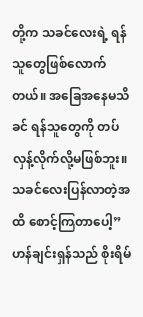တို့က သခင်လေးရဲ့ ရန်သူတွေဖြစ်လောက်တယ်။ အခြေအနေမသိခင် ရန်သူတွေကို တပ်လှန့်လိုက်လို့မဖြစ်ဘူး။ သခင်လေးပြန်လာတဲ့အထိ စောင့်ကြတာပေါ့” ဟန်ချင်းရှန်သည် စိုးရိမ်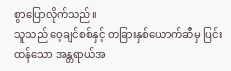စွာပြောလိုက်သည်။
သူသည် ဝေ့ချင်စစ်နှင့် တခြားနှစ်ယောက်ဆီမှ ပြင်းထန်သော အန္တရာယ်အ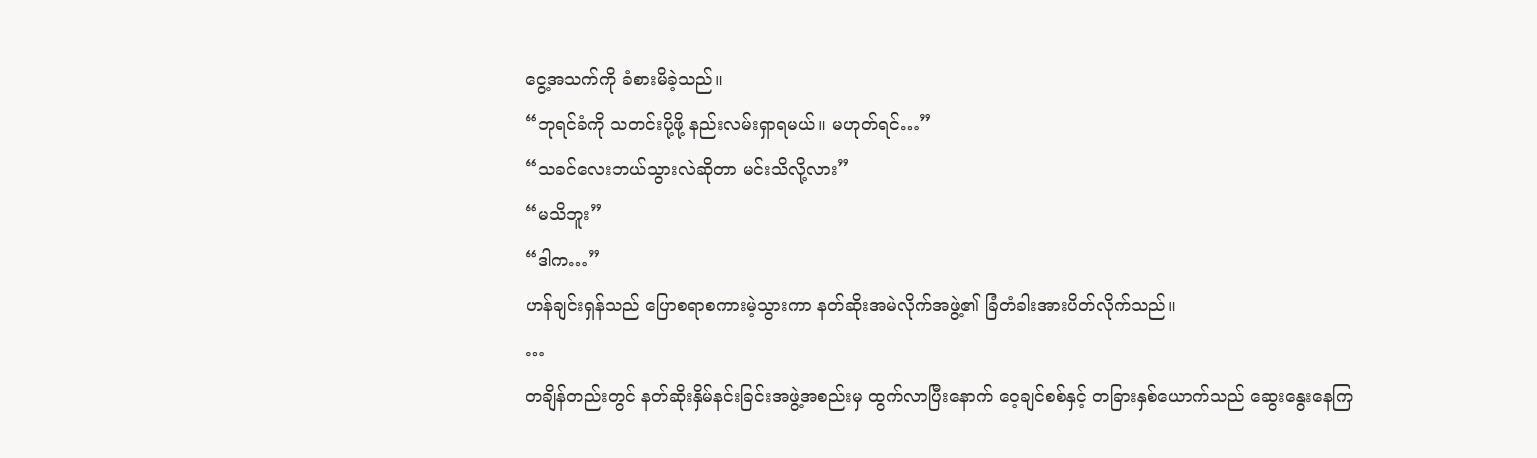ငွေ့အသက်ကို ခံစားမိခဲ့သည်။
“ဘုရင်ခံကို သတင်းပို့ဖို့ နည်းလမ်းရှာရမယ်။ မဟုတ်ရင်…”
“သခင်လေးဘယ်သွားလဲဆိုတာ မင်းသိလို့လား”
“မသိဘူး”
“ဒါက…”
ဟန်ချင်းရှန်သည် ပြောစရာစကားမဲ့သွားကာ နတ်ဆိုးအမဲလိုက်အဖွဲ့၏ ခြံတံခါးအားပိတ်လိုက်သည်။
…
တချိန်တည်းတွင် နတ်ဆိုးနှိမ်နင်းခြင်းအဖွဲ့အစည်းမှ ထွက်လာပြီးနောက် ဝေ့ချင်စစ်နှင့် တခြားနှစ်ယောက်သည် ဆွေးနွေးနေကြ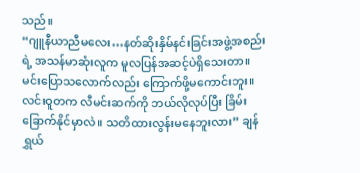သည်။
“ဂျူနီယာညီမလေး…နတ်ဆိုးနှိမ်နင်းခြင်းအဖွဲ့အစည်းရဲ့ အသန်မာဆုံးလူက မူလပြန်အဆင့်ပဲရှိသေးတာ။ မင်းပြောသလောက်လည်း ကြောက်ဖို့မကောင်းဘူး။ လင်းဝူတက လီမင်းဆက်ကို ဘယ်လိုလုပ်ပြီး ခြိမ်းခြောက်နိုင်မှာလဲ။ သတိထားလွန်းမနေဘူးလား” ချန်ရွှယ်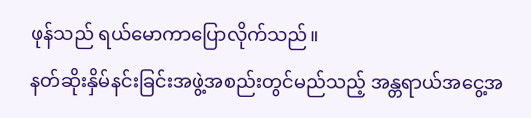ဖုန်သည် ရယ်မောကာပြောလိုက်သည်။
နတ်ဆိုးနှိမ်နင်းခြင်းအဖွဲ့အစည်းတွင်မည်သည့် အန္တရာယ်အငွေ့အ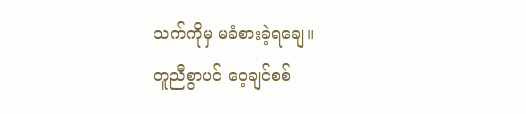သက်ကိုမှ မခံစားခဲ့ရချေ။
တူညီစွာပင် ဝေ့ချင်စစ်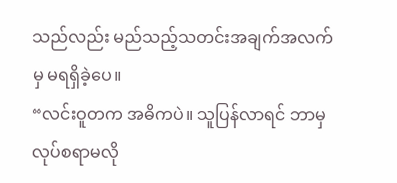သည်လည်း မည်သည့်သတင်းအချက်အလက်မှ မရရှိခဲ့ပေ။
“လင်းဝူတက အဓိကပဲ။ သူပြန်လာရင် ဘာမှလုပ်စရာမလို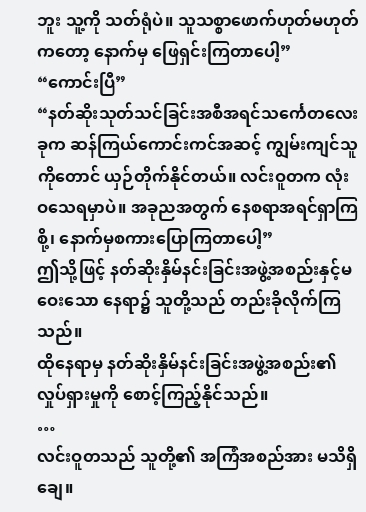ဘူး သူ့ကို သတ်ရုံပဲ။ သူသစ္စာဖောက်ဟုတ်မဟုတ်ကတော့ နောက်မှ ဖြေရှင်းကြတာပေါ့”
“ကောင်းပြီ”
“နတ်ဆိုးသုတ်သင်ခြင်းအစီအရင်သင်္ကေတလေးခုက ဆန်ကြယ်ကောင်းကင်အဆင့် ကျွမ်းကျင်သူကိုတောင် ယှဉ်တိုက်နိုင်တယ်။ လင်းဝူတက လုံးဝသေရမှာပဲ။ အခုညအတွက် နေစရာအရင်ရှာကြစို့၊ နောက်မှစကားပြောကြတာပေါ့”
ဤသို့ဖြင့် နတ်ဆိုးနှိမ်နင်းခြင်းအဖွဲ့အစည်းနှင့်မဝေးသော နေရာ၌ သူတို့သည် တည်းခိုလိုက်ကြသည်။
ထိုနေရာမှ နတ်ဆိုးနှိမ်နင်းခြင်းအဖွဲ့အစည်း၏ လှုပ်ရှားမှုကို စောင့်ကြည့်နိုင်သည်။
…
လင်းဝူတသည် သူတို့၏ အကြံအစည်အား မသိရှိချေ။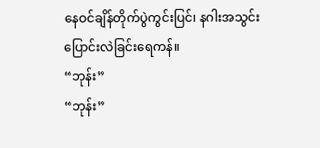နေဝင်ချိန်တိုက်ပွဲကွင်းပြင်၊ နဂါးအသွင်းပြောင်းလဲခြင်းရေကန်။
“ဘုန်း”
“ဘုန်း”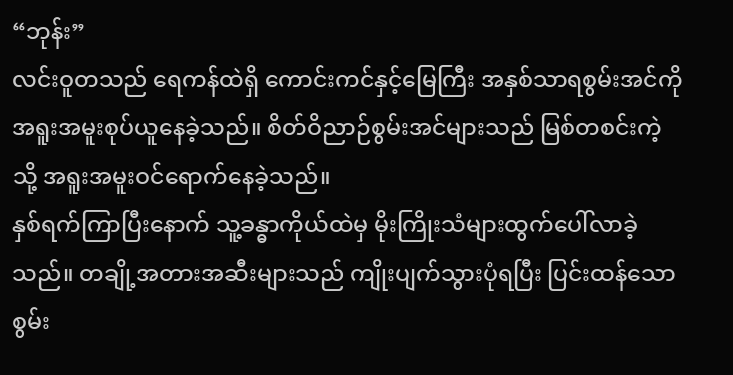“ဘုန်း”
လင်းဝူတသည် ရေကန်ထဲရှိ ကောင်းကင်နှင့်မြေကြီး အနှစ်သာရစွမ်းအင်ကို အရူးအမူးစုပ်ယူနေခဲ့သည်။ စိတ်ဝိညာဉ်စွမ်းအင်များသည် မြစ်တစင်းကဲ့သို့ အရူးအမူးဝင်ရောက်နေခဲ့သည်။
နှစ်ရက်ကြာပြီးနောက် သူ့ခန္ဓာကိုယ်ထဲမှ မိုးကြိုးသံများထွက်ပေါ်လာခဲ့သည်။ တချို့အတားအဆီးများသည် ကျိုးပျက်သွားပုံရပြီး ပြင်းထန်သော စွမ်း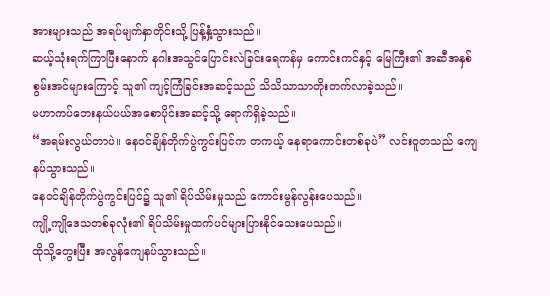အားများသည် အရပ်မျက်နှာတိုင်းသို့ ပြန့်နှံ့သွားသည်။
ဆယ့်သုံးရက်ကြာပြီးနောက် နဂါးအသွင်ပြောင်းလဲခြင်းရေကန်မှ ကောင်းကင်နှင့် မြေကြီး၏ အဆီအနှစ်စွမ်းအင်များကြောင့် သူ၏ ကျင့်ကြံခြင်းအဆင့်သည် သိသိသာသာတိုးတက်လာခဲ့သည်။
မဟာကပ်ဘေးနယ်ပယ်အစောပိုင်းအဆင့်သို့ ရောက်ရှိခဲ့သည်။
“အရမ်းလွယ်တာပဲ။ နေဝင်ချိန်တိုက်ပွဲကွင်းပြင်က တကယ့် နေရာကောင်းတစ်ခုပဲ” လင်းဝူတသည် ကျေနပ်သွားသည်။
နေဝင်ချိန်တိုက်ပွဲကွင်းပြင်၌ သူ၏ ရိပ်သိမ်းမှုသည် ကောင်းမွန်လွန်းပေသည်။
ကျို့ကျိုဒေသတစ်ခုလုံး၏ ရိပ်သိမ်းမှုထက်ပင်များပြားနိုင်သေးပေသည်။
ထိုသို့တွေးပြီး အလွန်ကျေနပ်သွားသည်။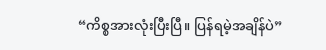“ကိစ္စအားလုံးပြီးပြီ။ ပြန်ရမဲ့အချိန်ပဲ”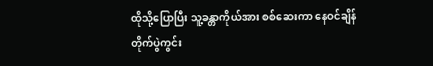ထိုသို့ပြောပြီး သူ့ခန္တာကိုယ်အား စစ်ဆေးကာ နေဝင်ချိန်တိုက်ပွဲကွင်း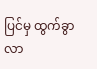ပြင်မှ ထွက်ခွာလာ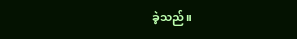ခဲ့သည်။